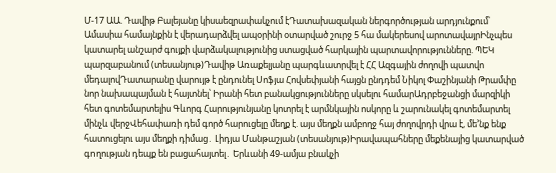Մ-17 ԱԱ. Դավիթ Բալեյանը կիսաեզրափակչում էԴատախազական ներգործության արդյունքում՝ Ամասիա համայնքին է վերադարձվել ապօրինի օտարված շուրջ 5 հա մակերեսով արոտավայրԻնչպես կատարել անշարժ գույքի վարձակալությունից ստացված հարկային պարտավորությունները. ՊԵԿ պարզաբանում (տեսանյութ)Դավիթ Առաքելյանը պարգևատրվել է ՀՀ Ազգային ժողովի պատվո մեդալովԴատարանը վարույթ է ընդունել Սոֆյա Հովսեփյանի հայցն ընդդեմ Նիկոլ Փաշինյանի Թրամփը նոր նախապայման է հայտնել՝ Իրանի հետ բանակցությունները սկսելու համարԱդրբեջանցի մարզիկի հետ գոտեմարտելիս Գևորգ Հարությունյանը կոտրել է արմնկային ոսկորը և շարունակել գոտեմարտել մինչև վերջՎեհափառի դեմ գործ հարուցելը մեղք է. այս մեղքն ամբողջ հայ ժողովրդի վրա է, մե’նք ենք հատուցելու այս մեղքի դիմաց․ Լիդյա Մանթաշյան (տեսանյութ)Իրավապահները մեքենայից կատարված գnղության դեպք են բացահայտել․ Երևանի 49-ամյա բնակչի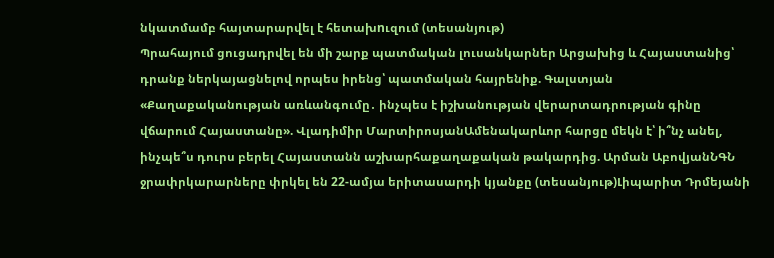նկատմամբ հայտարարվել է հետախnւզում (տեսանյութ)
Պրահայում ցուցադրվել են մի շարք պատմական լուսանկարներ Արցախից և Հայաստանից՝ դրանք ներկայացնելով որպես իրենց՝ պատմական հայրենիք. Գալստյան
«Քաղաքականության առևանգումը․ ինչպես է իշխանության վերարտադրության գինը վճարում Հայաստանը». Վլադիմիր ՄարտիրոսյանԱմենակարևոր հարցը մեկն է՝ ի՞նչ անել, ինչպե՞ս դուրս բերել Հայաստանն աշխարհաքաղաքական թակարդից. Արման ԱբովյանՆԳՆ ջրափրկարարները փրկել են 22-ամյա երիտասարդի կյանքը (տեսանյութ)Լիպարիտ Դրմեյանի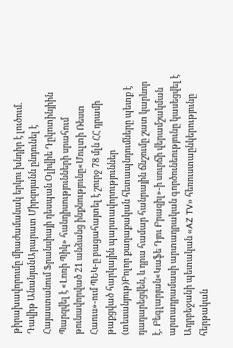թիրախավորումը միաժամանակ երկու խնդիր է լուծում. Դավիթ ԱնանյանԱրարատ Միրզոյանն ընդունել է Հայաստանում Ֆրանսիայի դեսպան Օլիվիե Դըկոտինյիին Պարզվել է «Լոռի Պիկ» հանդիսությունների սրահում թունավորված 21 անձանց ինքնությունը«Մուլտի Ռեստ Հաուս»-ում ՊԵԿ-ը բացահայտել է շուրջ 78 մլն ՀՀ դրամի թաքցված հարկային պարտավորություններ (տեսանյութ)Բոլոր քաղաքական հետապնդումները պետք է դադարեցվեն, և դրա համար հանրային ճնշումը շատ կարևոր է․ Բեգլարյան«Կաֆե Դյու Բրազիլ»-ի սուրճի վերամշակման արտադրամասի արտադրական գործունեությունը կասեցվել է
Ադրբեջանի պետական «AZ TV» հեռուստաընկերությունը հերթական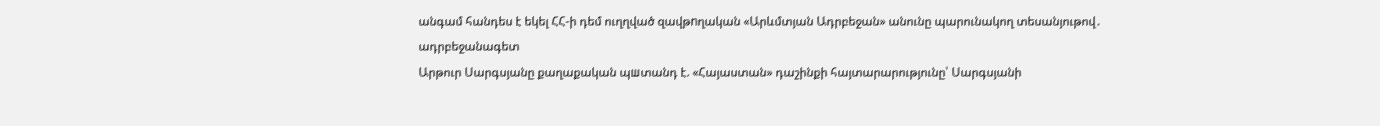անգամ հանդես է եկել ՀՀ-ի դեմ ուղղված զավթnղական «Արևմտյան Ադրբեջան» անունը պարունակող տեսանյութով․ ադրբեջանագետ
Արթուր Սարգսյանը քաղաքական պшտանդ է. «Հայաստան» դաշինքի հայտարարությունը՝ Սարգսյանի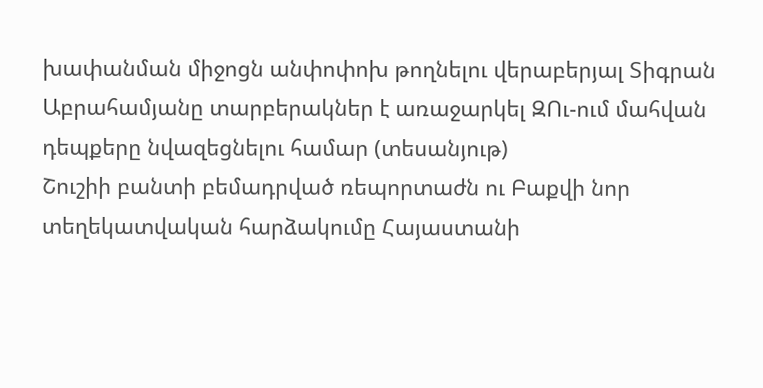խափանման միջոցն անփոփոխ թողնելու վերաբերյալ Տիգրան Աբրահամյանը տարբերակներ է առաջարկել ԶՈւ-ում մահվան դեպքերը նվազեցնելու համար (տեսանյութ)
Շուշիի բանտի բեմադրված ռեպորտաժն ու Բաքվի նոր տեղեկատվական հարձակումը Հայաստանի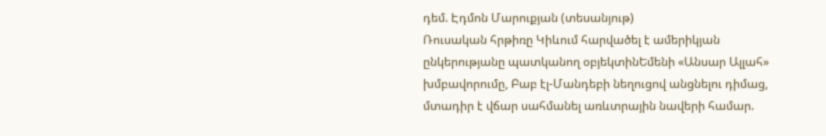դեմ. Էդմոն Մարուքյան (տեսանյութ)
Ռուսական հրթիռը Կիևում հարվածել է ամերիկյան ընկերությանը պատկանող օբյեկտինԵմենի «Անսար Ալլահ» խմբավորումը, Բաբ էլ-Մանդեբի նեղուցով անցնելու դիմաց, մտադիր է վճար սահմանել առևտրային նավերի համար.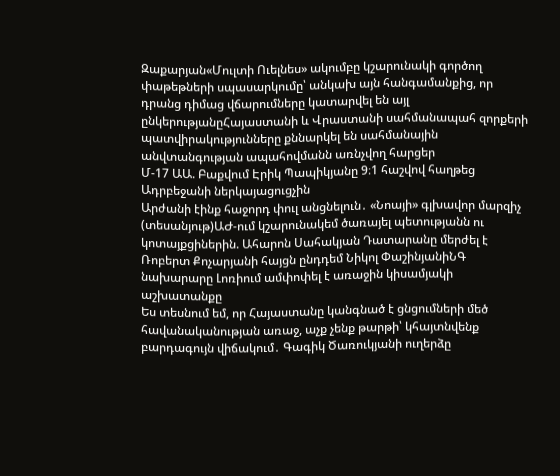Զաքարյան«Մուլտի Ուելնես» ակումբը կշարունակի գործող փաթեթների սպասարկումը՝ անկախ այն հանգամանքից, որ դրանց դիմաց վճարումները կատարվել են այլ ընկերությանըՀայաստանի և Վրաստանի սահմանապահ զորքերի պատվիրակությունները քննարկել են սահմանային անվտանգության ապահովմանն առնչվող հարցեր
Մ-17 ԱԱ. Բաքվում Էրիկ Պապիկյանը 9։1 հաշվով հաղթեց Ադրբեջանի ներկայացուցչին
Արժանի էինք հաջորդ փուլ անցնելուն․ «Նոայի» գլխավոր մարզիչ (տեսանյութ)ԱԺ-ում կշարունակեմ ծառայել պետությանն ու կոտայքցիներին. Ահարոն Սահակյան Դատարանը մերժել է Ռոբերտ Քոչարյանի հայցն ընդդեմ Նիկոլ ՓաշինյանիՆԳ նախարարը Լոռիում ամփոփել է առաջին կիսամյակի աշխատանքը
Ես տեսնում եմ, որ Հայաստանը կանգնած է ցնցումների մեծ հավանականության առաջ, աչք չենք թարթի՝ կհայտնվենք բարդագույն վիճակում․ Գագիկ Ծառուկյանի ուղերձը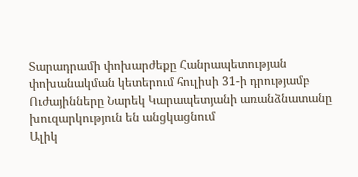Տարադրամի փոխարժեքը Հանրապետության փոխանակման կետերում հուլիսի 31-ի դրությամբ
Ուժայինները Նարեկ Կարապետյանի առանձնատանը խուզարկություն են անցկացնում
Ալիկ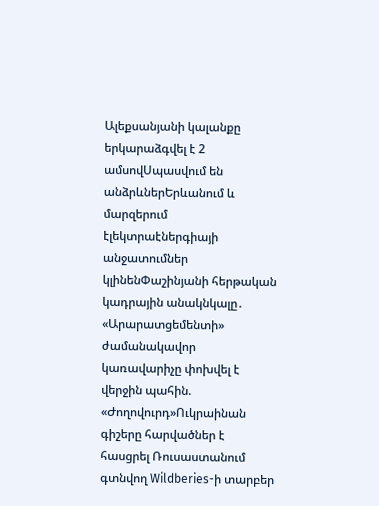Ալեքսանյանի կալանքը երկարաձգվել է 2 ամսովՍպասվում են անձրևներԵրևանում և մարզերում էլեկտրաէներգիայի անջատումներ կլինենՓաշինյանի հերթական կադրային անակնկալը․ «Արարատցեմենտի» ժամանակավոր կառավարիչը փոխվել է վերջին պահին. «Ժողովուրդ»Ուկրաինան գիշերը հարվածներ է հասցրել Ռուսաստանում գտնվող Wildberies-ի տարբեր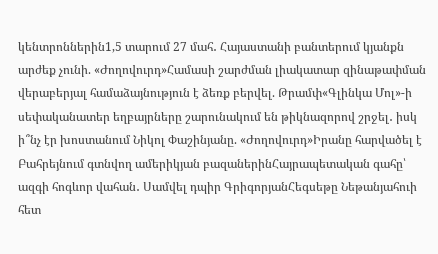կենտրոններին1,5 տարում 27 մահ․ Հայաստանի բանտերում կյանքն արժեք չունի. «Ժողովուրդ»Համասի շարժման լիակատար զինաթափման վերաբերյալ համաձայնություն է ձեռք բերվել. Թրամփ«Գլինկա Մոլ»-ի սեփականատեր եղբայրները շարունակում են թիկնազորով շրջել․ իսկ ի՞նչ էր խոստանում Նիկոլ Փաշինյանը. «Ժողովուրդ»Իրանը հարվածել է Բահրեյնում գտնվող ամերիկյան բազաներինՀայրապետական գահը՝ ազգի հոգևոր վահան․ Սամվել դպիր ԳրիգորյանՀեգսեթը Նեթանյահուի հետ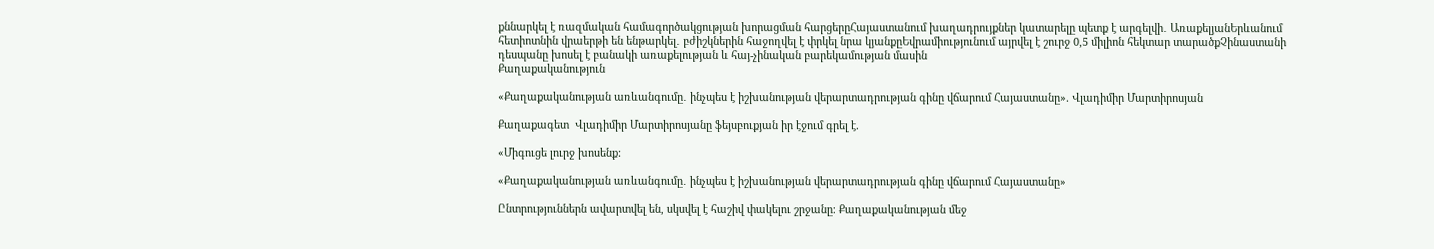քննարկել է ռազմական համագործակցության խորացման հարցերըՀայաստանում խաղադրույքներ կատարելը պետք է արգելվի․ ԱռաքելյանԵրևանում հետիոտնին վրաերթի են ենթարկել․ բժիշկներին հաջողվել է փրկել նրա կյանքըԵվրամիությունում այրվել է շուրջ 0,5 միլիոն հեկտար տարածքՉինաստանի դեսպանը խոսել է բանակի առաքելության և հայ-չինական բարեկամության մասին
Քաղաքականություն

«Քաղաքականության առևանգումը․ ինչպես է իշխանության վերարտադրության գինը վճարում Հայաստանը». Վլադիմիր Մարտիրոսյան

Քաղաքագետ  Վլադիմիր Մարտիրոսյանը ֆեյսբուքյան իր էջում գրել է.

«Միգուցե լուրջ խոսենք:

«Քաղաքականության առևանգումը․ ինչպես է իշխանության վերարտադրության գինը վճարում Հայաստանը»

Ընտրություններն ավարտվել են, սկսվել է հաշիվ փակելու շրջանը։ Քաղաքականության մեջ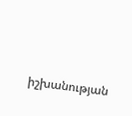իշխանության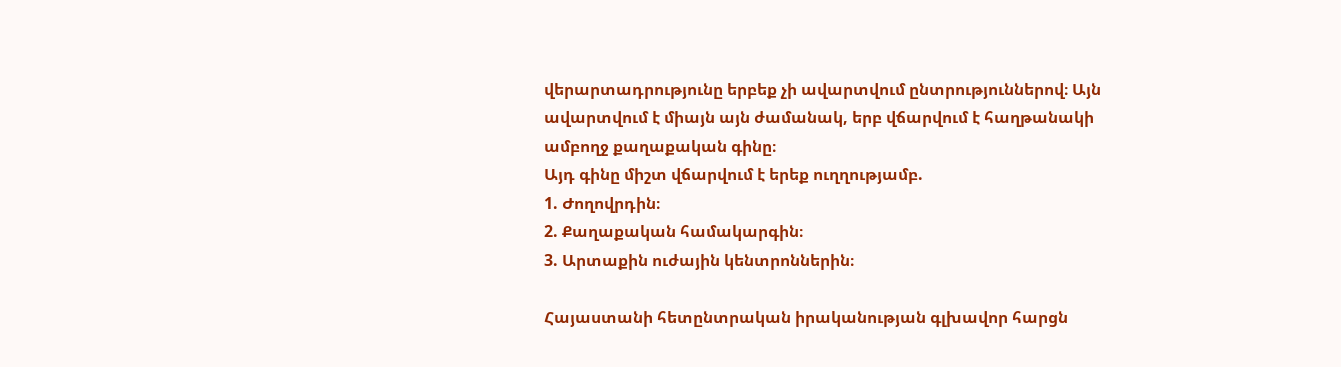վերարտադրությունը երբեք չի ավարտվում ընտրություններով։ Այն ավարտվում է միայն այն ժամանակ, երբ վճարվում է հաղթանակի ամբողջ քաղաքական գինը։
Այդ գինը միշտ վճարվում է երեք ուղղությամբ.
1. Ժողովրդին։
2. Քաղաքական համակարգին։
3. Արտաքին ուժային կենտրոններին։

Հայաստանի հետընտրական իրականության գլխավոր հարցն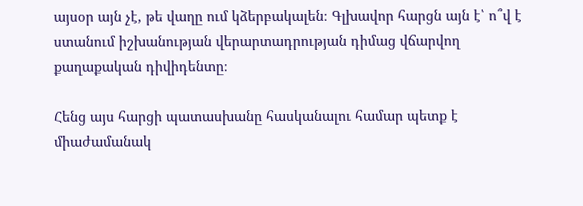այսօր այն չէ, թե վաղը ում կձերբակալեն։ Գլխավոր հարցն այն է՝ ո՞վ է ստանում իշխանության վերարտադրության դիմաց վճարվող քաղաքական դիվիդենտը։

Հենց այս հարցի պատասխանը հասկանալու համար պետք է միաժամանակ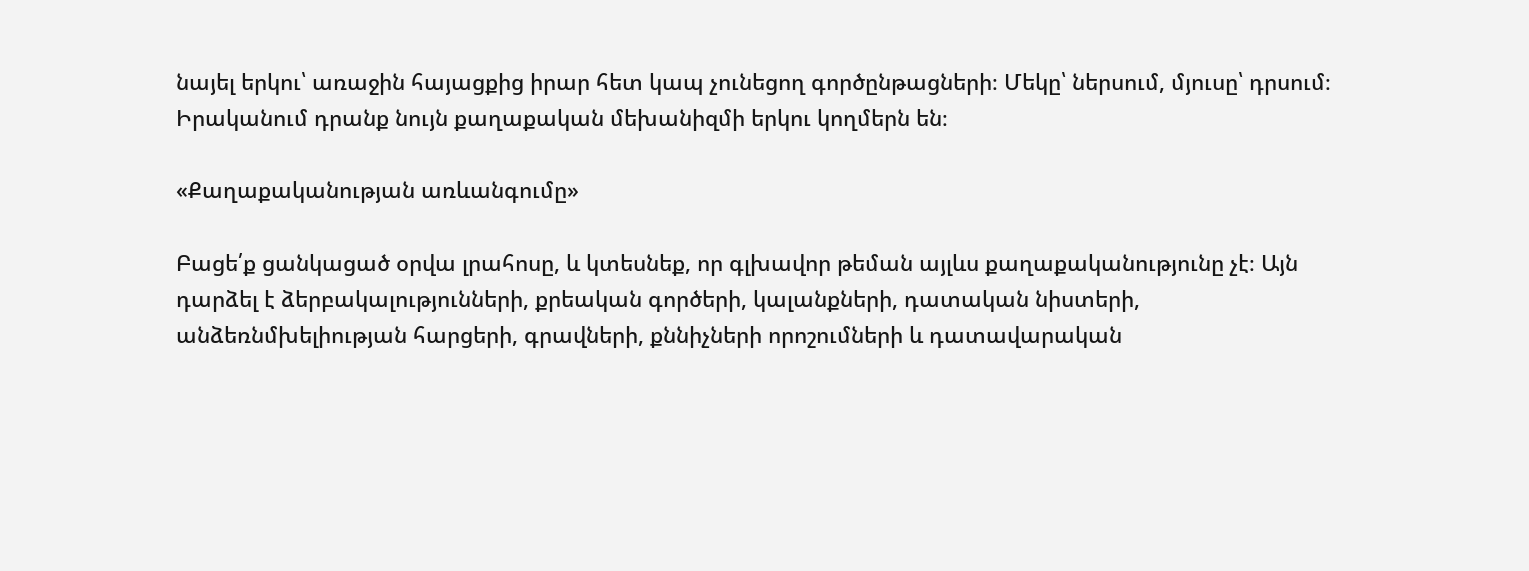նայել երկու՝ առաջին հայացքից իրար հետ կապ չունեցող գործընթացների։ Մեկը՝ ներսում, մյուսը՝ դրսում։ Իրականում դրանք նույն քաղաքական մեխանիզմի երկու կողմերն են։

«Քաղաքականության առևանգումը»

Բացե՛ք ցանկացած օրվա լրահոսը, և կտեսնեք, որ գլխավոր թեման այլևս քաղաքականությունը չէ։ Այն դարձել է ձերբակալությունների, քրեական գործերի, կալանքների, դատական նիստերի, անձեռնմխելիության հարցերի, գրավների, քննիչների որոշումների և դատավարական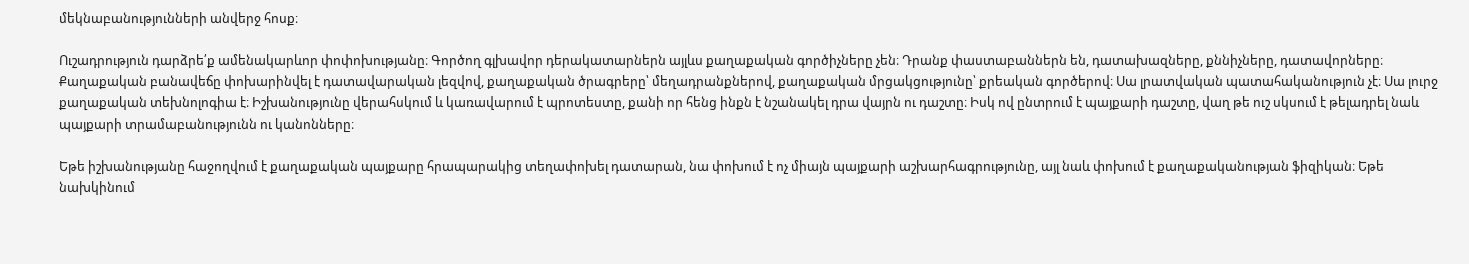մեկնաբանությունների անվերջ հոսք։

Ուշադրություն դարձրե՛ք ամենակարևոր փոփոխությանը։ Գործող գլխավոր դերակատարներն այլևս քաղաքական գործիչները չեն։ Դրանք փաստաբաններն են, դատախազները, քննիչները, դատավորները։ Քաղաքական բանավեճը փոխարինվել է դատավարական լեզվով, քաղաքական ծրագրերը՝ մեղադրանքներով, քաղաքական մրցակցությունը՝ քրեական գործերով։ Սա լրատվական պատահականություն չէ։ Սա լուրջ քաղաքական տեխնոլոգիա է։ Իշխանությունը վերահսկում և կառավարում է պրոտեստը, քանի որ հենց ինքն է նշանակել դրա վայրն ու դաշտը։ Իսկ ով ընտրում է պայքարի դաշտը, վաղ թե ուշ սկսում է թելադրել նաև պայքարի տրամաբանությունն ու կանոնները։

Եթե իշխանությանը հաջողվում է քաղաքական պայքարը հրապարակից տեղափոխել դատարան, նա փոխում է ոչ միայն պայքարի աշխարհագրությունը, այլ նաև փոխում է քաղաքականության ֆիզիկան։ Եթե նախկինում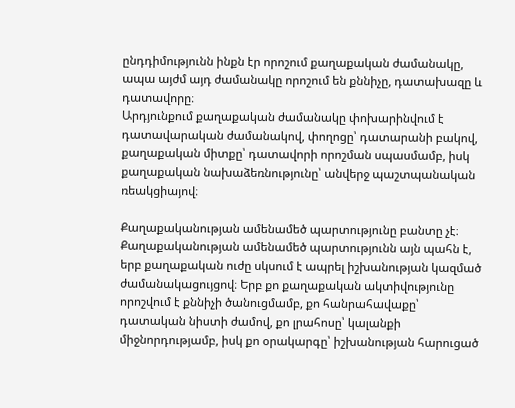ընդդիմությունն ինքն էր որոշում քաղաքական ժամանակը, ապա այժմ այդ ժամանակը որոշում են քննիչը, դատախազը և դատավորը։
Արդյունքում քաղաքական ժամանակը փոխարինվում է դատավարական ժամանակով, փողոցը՝ դատարանի բակով, քաղաքական միտքը՝ դատավորի որոշման սպասմամբ, իսկ քաղաքական նախաձեռնությունը՝ անվերջ պաշտպանական ռեակցիայով։

Քաղաքականության ամենամեծ պարտությունը բանտը չէ։ Քաղաքականության ամենամեծ պարտությունն այն պահն է, երբ քաղաքական ուժը սկսում է ապրել իշխանության կազմած ժամանակացույցով։ Երբ քո քաղաքական ակտիվությունը որոշվում է քննիչի ծանուցմամբ, քո հանրահավաքը՝ դատական նիստի ժամով, քո լրահոսը՝ կալանքի միջնորդությամբ, իսկ քո օրակարգը՝ իշխանության հարուցած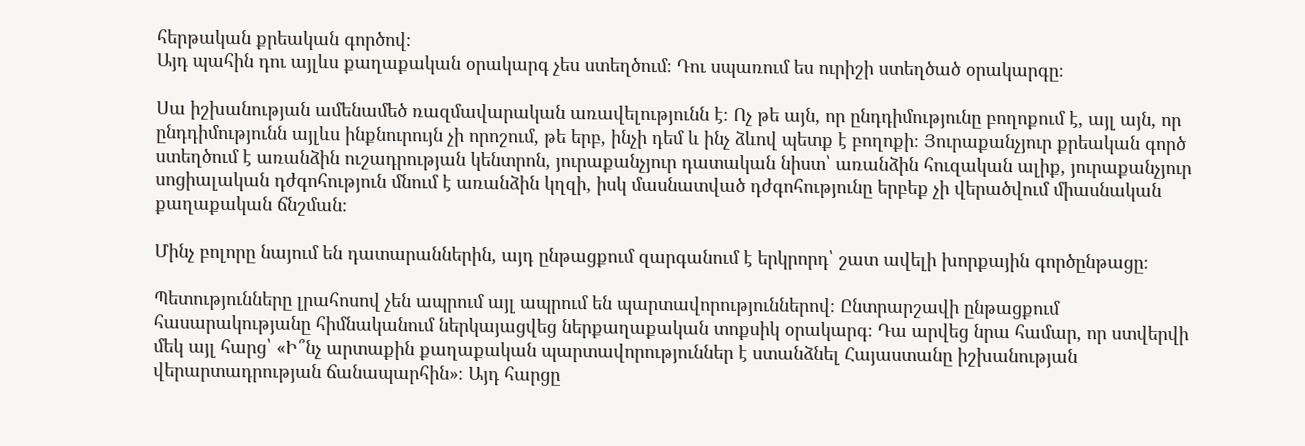հերթական քրեական գործով։
Այդ պահին դու այլևս քաղաքական օրակարգ չես ստեղծում։ Դու սպառում ես ուրիշի ստեղծած օրակարգը։

Սա իշխանության ամենամեծ ռազմավարական առավելությունն է։ Ոչ թե այն, որ ընդդիմությունը բողոքում է, այլ այն, որ ընդդիմությունն այլևս ինքնուրույն չի որոշում, թե երբ, ինչի դեմ և ինչ ձևով պետք է բողոքի։ Յուրաքանչյուր քրեական գործ ստեղծում է առանձին ուշադրության կենտրոն, յուրաքանչյուր դատական նիստ՝ առանձին հուզական ալիք, յուրաքանչյուր սոցիալական դժգոհություն մնում է առանձին կղզի, իսկ մասնատված դժգոհությունը երբեք չի վերածվում միասնական քաղաքական ճնշման։

Մինչ բոլորը նայում են դատարաններին, այդ ընթացքում զարգանում է երկրորդ՝ շատ ավելի խորքային գործընթացը։

Պետությունները լրահոսով չեն ապրում այլ ապրում են պարտավորություններով։ Ընտրարշավի ընթացքում հասարակությանը հիմնականում ներկայացվեց ներքաղաքական տոքսիկ օրակարգ։ Դա արվեց նրա համար, որ ստվերվի մեկ այլ հարց՝ «Ի՞նչ արտաքին քաղաքական պարտավորություններ է ստանձնել Հայաստանը իշխանության վերարտադրության ճանապարհին»։ Այդ հարցը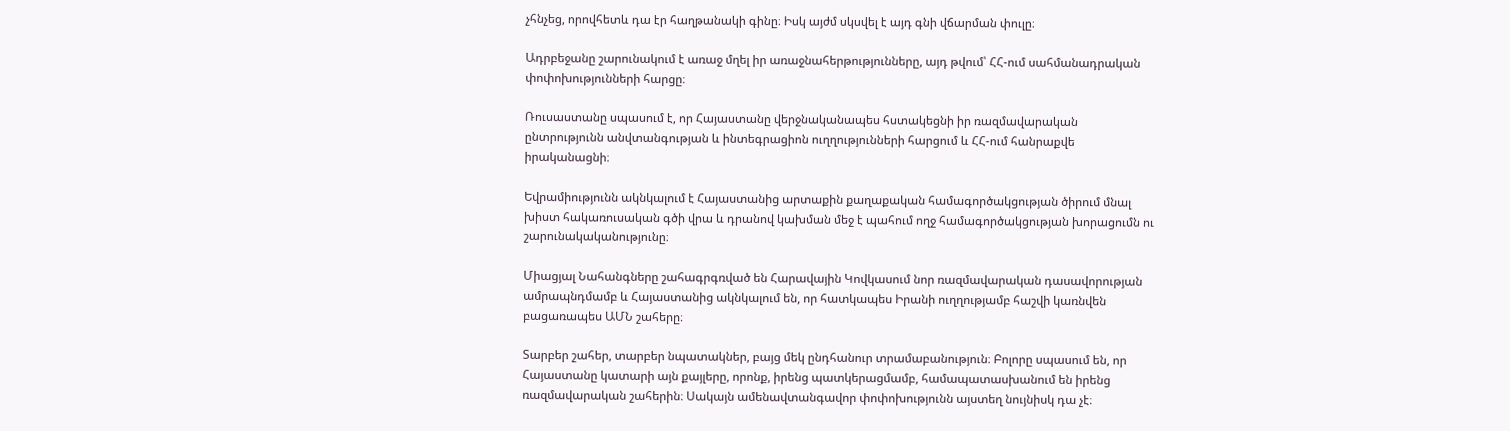չհնչեց, որովհետև դա էր հաղթանակի գինը։ Իսկ այժմ սկսվել է այդ գնի վճարման փուլը։

Ադրբեջանը շարունակում է առաջ մղել իր առաջնահերթությունները, այդ թվում՝ ՀՀ-ում սահմանադրական փոփոխությունների հարցը։

Ռուսաստանը սպասում է, որ Հայաստանը վերջնականապես հստակեցնի իր ռազմավարական ընտրությունն անվտանգության և ինտեգրացիոն ուղղությունների հարցում և ՀՀ-ում հանրաքվե իրականացնի։

Եվրամիությունն ակնկալում է Հայաստանից արտաքին քաղաքական համագործակցության ծիրում մնալ խիստ հակառուսական գծի վրա և դրանով կախման մեջ է պահում ողջ համագործակցության խորացումն ու շարունակականությունը։

Միացյալ Նահանգները շահագրգռված են Հարավային Կովկասում նոր ռազմավարական դասավորության ամրապնդմամբ և Հայաստանից ակնկալում են, որ հատկապես Իրանի ուղղությամբ հաշվի կառնվեն բացառապես ԱՄՆ շահերը։

Տարբեր շահեր, տարբեր նպատակներ, բայց մեկ ընդհանուր տրամաբանություն։ Բոլորը սպասում են, որ Հայաստանը կատարի այն քայլերը, որոնք, իրենց պատկերացմամբ, համապատասխանում են իրենց ռազմավարական շահերին։ Սակայն ամենավտանգավոր փոփոխությունն այստեղ նույնիսկ դա չէ։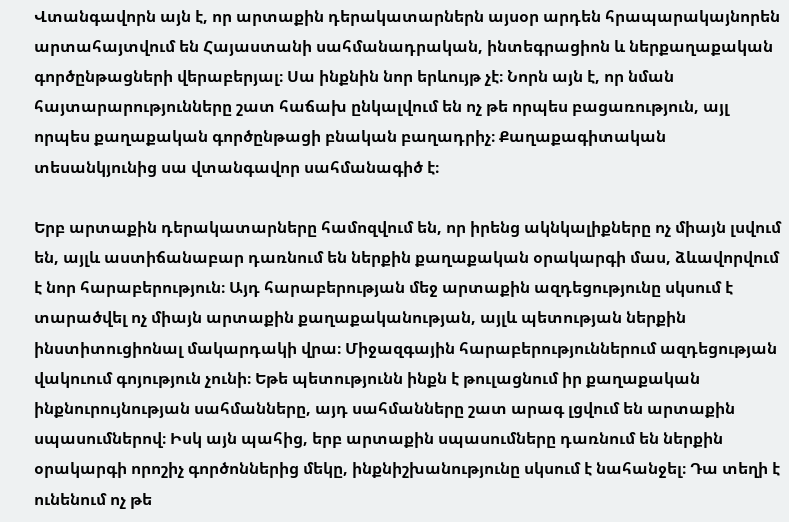Վտանգավորն այն է, որ արտաքին դերակատարներն այսօր արդեն հրապարակայնորեն արտահայտվում են Հայաստանի սահմանադրական, ինտեգրացիոն և ներքաղաքական գործընթացների վերաբերյալ։ Սա ինքնին նոր երևույթ չէ։ Նորն այն է, որ նման հայտարարությունները շատ հաճախ ընկալվում են ոչ թե որպես բացառություն, այլ որպես քաղաքական գործընթացի բնական բաղադրիչ։ Քաղաքագիտական տեսանկյունից սա վտանգավոր սահմանագիծ է։

Երբ արտաքին դերակատարները համոզվում են, որ իրենց ակնկալիքները ոչ միայն լսվում են, այլև աստիճանաբար դառնում են ներքին քաղաքական օրակարգի մաս, ձևավորվում է նոր հարաբերություն։ Այդ հարաբերության մեջ արտաքին ազդեցությունը սկսում է տարածվել ոչ միայն արտաքին քաղաքականության, այլև պետության ներքին ինստիտուցիոնալ մակարդակի վրա։ Միջազգային հարաբերություններում ազդեցության վակուում գոյություն չունի։ Եթե պետությունն ինքն է թուլացնում իր քաղաքական ինքնուրույնության սահմանները, այդ սահմանները շատ արագ լցվում են արտաքին սպասումներով։ Իսկ այն պահից, երբ արտաքին սպասումները դառնում են ներքին օրակարգի որոշիչ գործոններից մեկը, ինքնիշխանությունը սկսում է նահանջել։ Դա տեղի է ունենում ոչ թե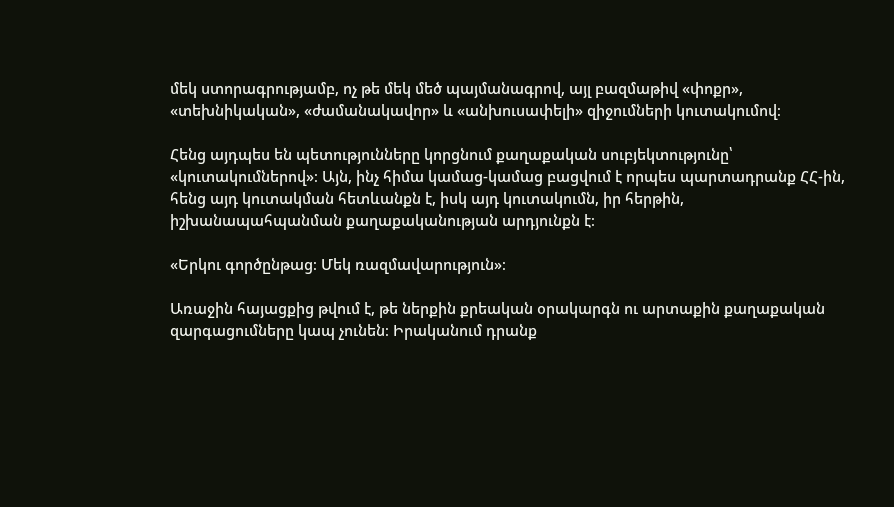մեկ ստորագրությամբ, ոչ թե մեկ մեծ պայմանագրով, այլ բազմաթիվ «փոքր», «տեխնիկական», «ժամանակավոր» և «անխուսափելի» զիջումների կուտակումով։

Հենց այդպես են պետությունները կորցնում քաղաքական սուբյեկտությունը՝ «կուտակումներով»։ Այն, ինչ հիմա կամաց-կամաց բացվում է որպես պարտադրանք ՀՀ-ին, հենց այդ կուտակման հետևանքն է, իսկ այդ կուտակումն, իր հերթին, իշխանապահպանման քաղաքականության արդյունքն է։

«Երկու գործընթաց։ Մեկ ռազմավարություն»։

Առաջին հայացքից թվում է, թե ներքին քրեական օրակարգն ու արտաքին քաղաքական զարգացումները կապ չունեն։ Իրականում դրանք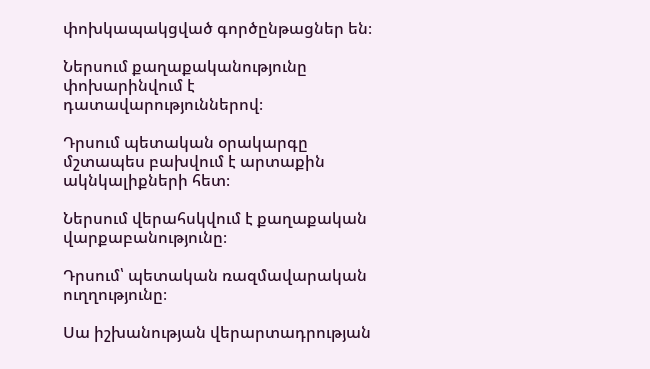փոխկապակցված գործընթացներ են։

Ներսում քաղաքականությունը փոխարինվում է դատավարություններով։

Դրսում պետական օրակարգը մշտապես բախվում է արտաքին ակնկալիքների հետ։

Ներսում վերահսկվում է քաղաքական վարքաբանությունը։

Դրսում՝ պետական ռազմավարական ուղղությունը։

Սա իշխանության վերարտադրության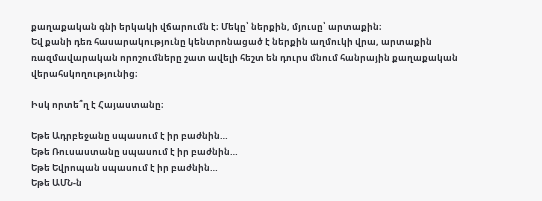քաղաքական գնի երկակի վճարումն է։ Մեկը՝ ներքին, մյուսը՝ արտաքին։
Եվ քանի դեռ հասարակությունը կենտրոնացած է ներքին աղմուկի վրա, արտաքին ռազմավարական որոշումները շատ ավելի հեշտ են դուրս մնում հանրային քաղաքական վերահսկողությունից։

Իսկ որտե՞ղ է Հայաստանը։

Եթե Ադրբեջանը սպասում է իր բաժնին…
Եթե Ռուսաստանը սպասում է իր բաժնին…
Եթե Եվրոպան սպասում է իր բաժնին…
Եթե ԱՄՆ-ն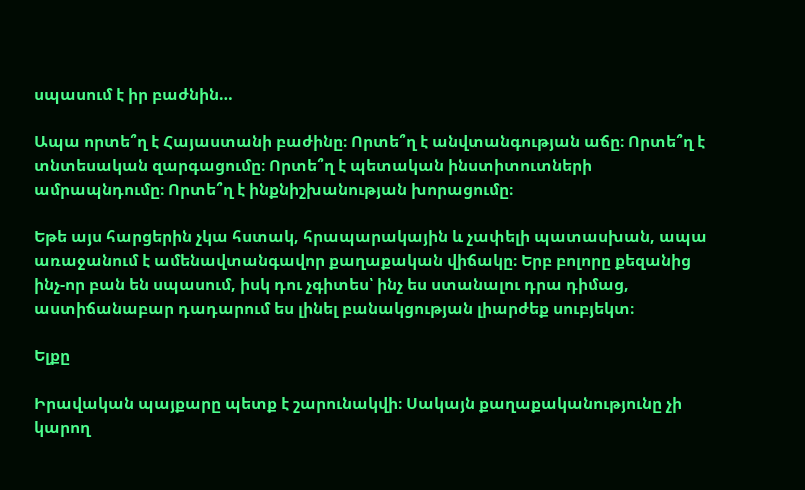սպասում է իր բաժնին…

Ապա որտե՞ղ է Հայաստանի բաժինը։ Որտե՞ղ է անվտանգության աճը։ Որտե՞ղ է տնտեսական զարգացումը։ Որտե՞ղ է պետական ինստիտուտների ամրապնդումը։ Որտե՞ղ է ինքնիշխանության խորացումը։

Եթե այս հարցերին չկա հստակ, հրապարակային և չափելի պատասխան, ապա առաջանում է ամենավտանգավոր քաղաքական վիճակը։ Երբ բոլորը քեզանից ինչ-որ բան են սպասում, իսկ դու չգիտես՝ ինչ ես ստանալու դրա դիմաց, աստիճանաբար դադարում ես լինել բանակցության լիարժեք սուբյեկտ։

Ելքը

Իրավական պայքարը պետք է շարունակվի։ Սակայն քաղաքականությունը չի կարող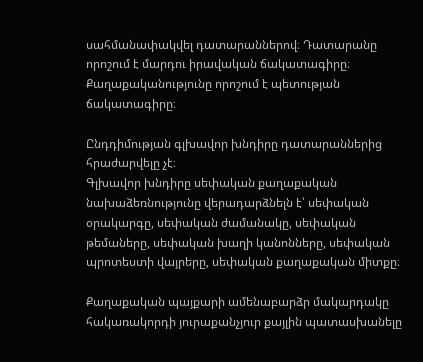սահմանափակվել դատարաններով։ Դատարանը որոշում է մարդու իրավական ճակատագիրը։ Քաղաքականությունը որոշում է պետության ճակատագիրը։

Ընդդիմության գլխավոր խնդիրը դատարաններից հրաժարվելը չէ։
Գլխավոր խնդիրը սեփական քաղաքական նախաձեռնությունը վերադարձնելն է՝ սեփական օրակարգը, սեփական ժամանակը, սեփական թեմաները, սեփական խաղի կանոնները, սեփական պրոտեստի վայրերը, սեփական քաղաքական միտքը։

Քաղաքական պայքարի ամենաբարձր մակարդակը հակառակորդի յուրաքանչյուր քայլին պատասխանելը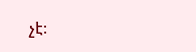չէ։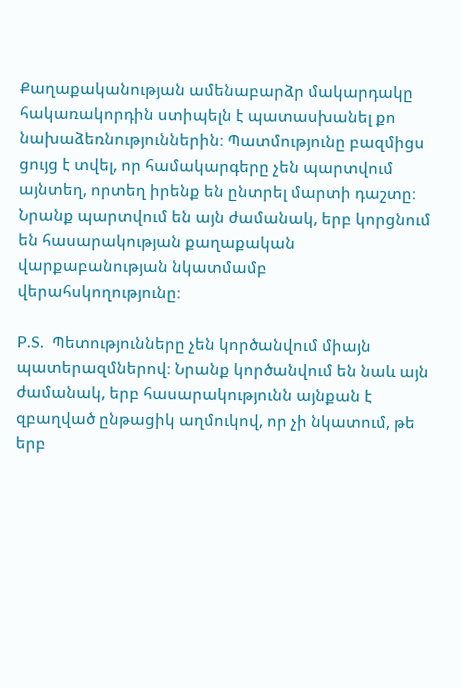Քաղաքականության ամենաբարձր մակարդակը հակառակորդին ստիպելն է պատասխանել քո նախաձեռնություններին։ Պատմությունը բազմիցս ցույց է տվել, որ համակարգերը չեն պարտվում այնտեղ, որտեղ իրենք են ընտրել մարտի դաշտը։ Նրանք պարտվում են այն ժամանակ, երբ կորցնում են հասարակության քաղաքական վարքաբանության նկատմամբ վերահսկողությունը։

P.S.  Պետությունները չեն կործանվում միայն պատերազմներով։ Նրանք կործանվում են նաև այն ժամանակ, երբ հասարակությունն այնքան է զբաղված ընթացիկ աղմուկով, որ չի նկատում, թե երբ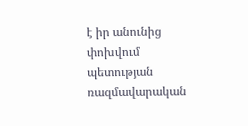է իր անունից փոխվում պետության ռազմավարական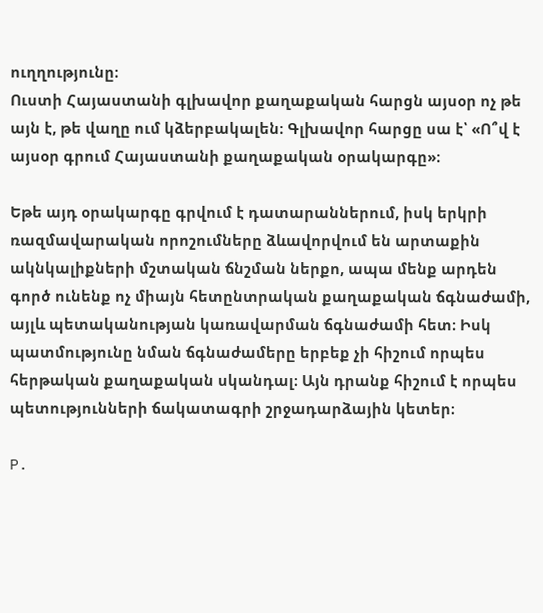ուղղությունը։
Ուստի Հայաստանի գլխավոր քաղաքական հարցն այսօր ոչ թե այն է, թե վաղը ում կձերբակալեն։ Գլխավոր հարցը սա է՝ «Ո՞վ է այսօր գրում Հայաստանի քաղաքական օրակարգը»։

Եթե այդ օրակարգը գրվում է դատարաններում, իսկ երկրի ռազմավարական որոշումները ձևավորվում են արտաքին ակնկալիքների մշտական ճնշման ներքո, ապա մենք արդեն գործ ունենք ոչ միայն հետընտրական քաղաքական ճգնաժամի, այլև պետականության կառավարման ճգնաժամի հետ։ Իսկ պատմությունը նման ճգնաժամերը երբեք չի հիշում որպես հերթական քաղաքական սկանդալ։ Այն դրանք հիշում է որպես պետությունների ճակատագրի շրջադարձային կետեր։

P.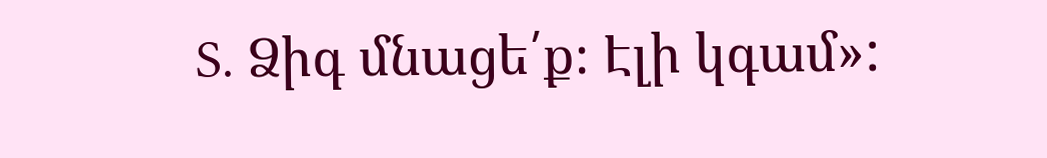S. Ձիգ մնացե՛ք։ Էլի կգամ»: